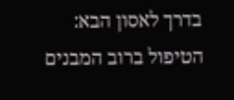בדרך לאסון הבא: הטיפול ברוב המבנים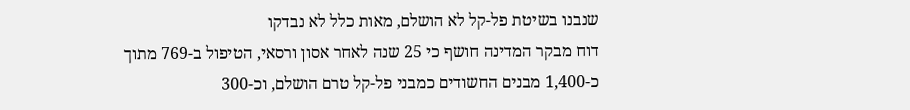שנבנו בשיטת פל-קל לא הושלם, מאות כלל לא נבדקו
דוח מבקר המדינה חושף כי 25 שנה לאחר אסון ורסאי, הטיפול ב-769 מתוך כ-1,400 מבנים החשודים כמבני פל-קל טרם הושלם, וכ-300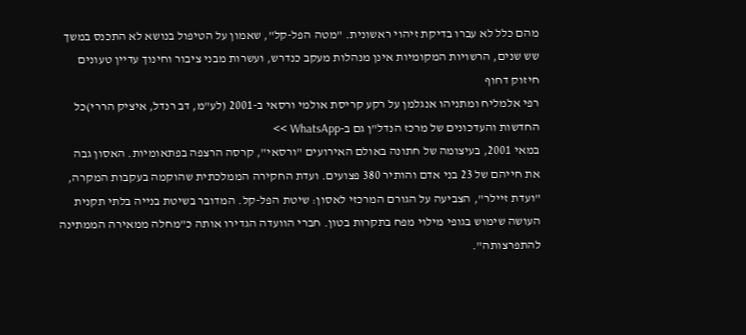מהם כלל לא עברו בדיקת זיהוי ראשונית. "מטה הפל-קל", שאמון על הטיפול בנושא לא התכנס במשך שש שנים, הרשויות המקומיות אינן מנהלות מעקב כנדרש, ועשרות מבני ציבור וחינוך עדיין טעונים חיזוק דחוף
רפי אלמליח ומתניהו אנגלמן על רקע קריסת אולמי ורסאי ב-2001 (לע"מ, דב רנדל, איציק הררי)כל החדשות והעדכונים של מרכז הנדל"ן גם ב-WhatsApp >>
במאי 2001, בעיצומה של חתונה באולם האירועים "ורסאי", קרסה הרצפה בפתאומיות. האסון גבה את חייהם של 23 בני אדם והותיר 380 פצועים. ועדת החקירה הממלכתית שהוקמה בעקבות המקרה, "ועדת זיילר", הצביעה על הגורם המרכזי לאסון: שיטת הפל-קל. המדובר בשיטת בנייה בלתי תקנית העושה שימוש בגופי מילוי מפח בתקרות בטון. חברי הוועדה הגדירו אותה כ"מחלה ממאירה הממתינה להתפרצותה".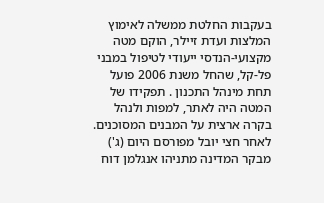בעקבות החלטת ממשלה לאימוץ המלצות ועדת זיילר, הוקם מטה מקצועי-הנדסי ייעודי לטיפול במבני פל-קל, שהחל משנת 2006 פועל תחת מינהל התכנון . תפקידו של המטה היה לאתר, למפות ולנהל בקרה ארצית על המבנים המסוכנים.
לאחר חצי יובל מפורסם היום (ג') מבקר המדינה מתניהו אנגלמן דוח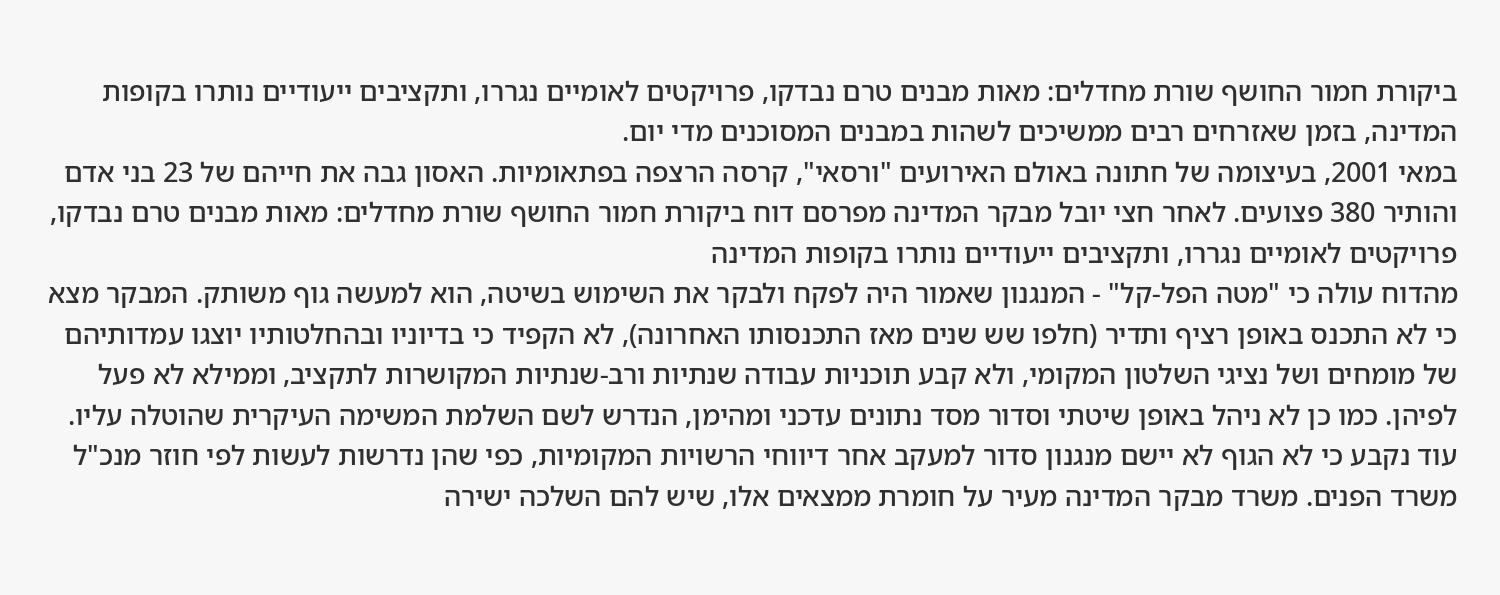ביקורת חמור החושף שורת מחדלים: מאות מבנים טרם נבדקו, פרויקטים לאומיים נגררו, ותקציבים ייעודיים נותרו בקופות המדינה, בזמן שאזרחים רבים ממשיכים לשהות במבנים המסוכנים מדי יום.
במאי 2001, בעיצומה של חתונה באולם האירועים "ורסאי", קרסה הרצפה בפתאומיות. האסון גבה את חייהם של 23 בני אדם והותיר 380 פצועים. לאחר חצי יובל מבקר המדינה מפרסם דוח ביקורת חמור החושף שורת מחדלים: מאות מבנים טרם נבדקו, פרויקטים לאומיים נגררו, ותקציבים ייעודיים נותרו בקופות המדינה
מהדוח עולה כי "מטה הפל-קל" - המנגנון שאמור היה לפקח ולבקר את השימוש בשיטה, הוא למעשה גוף משותק. המבקר מצא כי לא התכנס באופן רציף ותדיר (חלפו שש שנים מאז התכנסותו האחרונה), לא הקפיד כי בדיוניו ובהחלטותיו יוצגו עמדותיהם של מומחים ושל נציגי השלטון המקומי, ולא קבע תוכניות עבודה שנתיות ורב-שנתיות המקושרות לתקציב, וממילא לא פעל לפיהן. כמו כן לא ניהל באופן שיטתי וסדור מסד נתונים עדכני ומהימן, הנדרש לשם השלמת המשימה העיקרית שהוטלה עליו. עוד נקבע כי לא הגוף לא יישם מנגנון סדור למעקב אחר דיווחי הרשויות המקומיות, כפי שהן נדרשות לעשות לפי חוזר מנכ"ל משרד הפנים. משרד מבקר המדינה מעיר על חומרת ממצאים אלו, שיש להם השלכה ישירה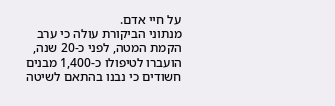על חיי אדם.
מנתוני הביקורת עולה כי ערב הקמת המטה, לפני כ-20 שנה, הועברו לטיפולו כ-1,400 מבנים חשודים כי נבנו בהתאם לשיטה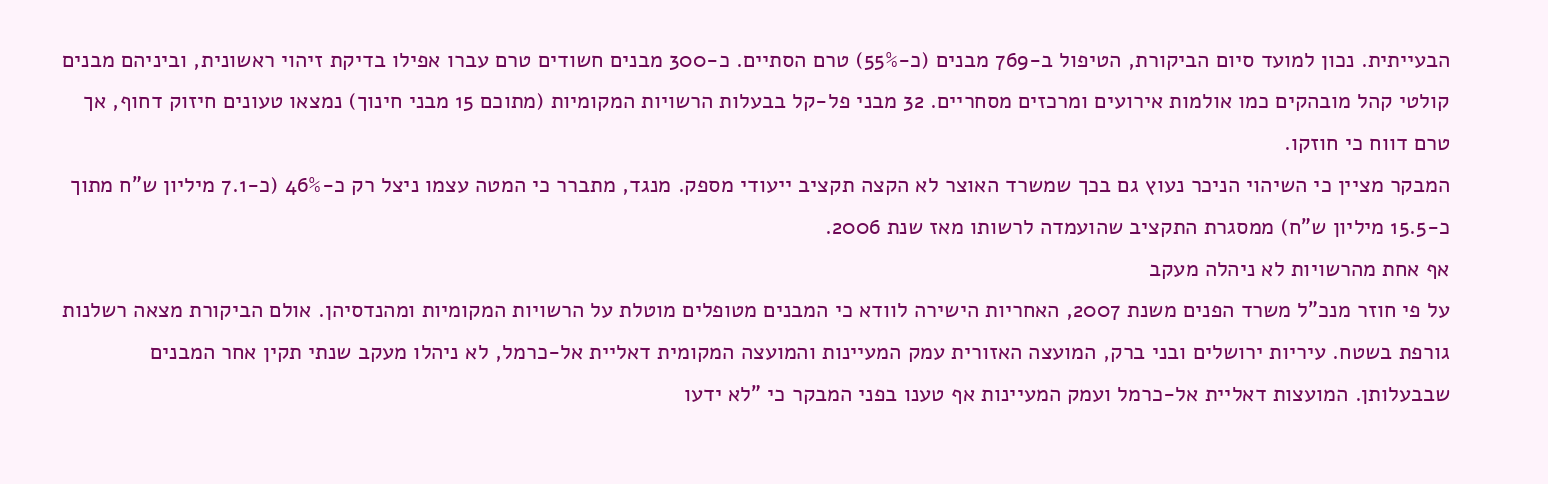הבעייתית. נכון למועד סיום הביקורת, הטיפול ב-769 מבנים (כ-55%) טרם הסתיים. כ-300 מבנים חשודים טרם עברו אפילו בדיקת זיהוי ראשונית, וביניהם מבנים קולטי קהל מובהקים כמו אולמות אירועים ומרכזים מסחריים. 32 מבני פל-קל בבעלות הרשויות המקומיות (מתוכם 15 מבני חינוך) נמצאו טעונים חיזוק דחוף, אך טרם דווח כי חוזקו.
המבקר מציין כי השיהוי הניכר נעוץ גם בכך שמשרד האוצר לא הקצה תקציב ייעודי מספק. מנגד, מתברר כי המטה עצמו ניצל רק כ-46% (כ-7.1 מיליון ש"ח מתוך כ-15.5 מיליון ש"ח) ממסגרת התקציב שהועמדה לרשותו מאז שנת 2006.
אף אחת מהרשויות לא ניהלה מעקב
על פי חוזר מנכ"ל משרד הפנים משנת 2007, האחריות הישירה לוודא כי המבנים מטופלים מוטלת על הרשויות המקומיות ומהנדסיהן. אולם הביקורת מצאה רשלנות גורפת בשטח. עיריות ירושלים ובני ברק, המועצה האזורית עמק המעיינות והמועצה המקומית דאליית אל-כרמל, לא ניהלו מעקב שנתי תקין אחר המבנים שבבעלותן. המועצות דאליית אל-כרמל ועמק המעיינות אף טענו בפני המבקר כי "לא ידעו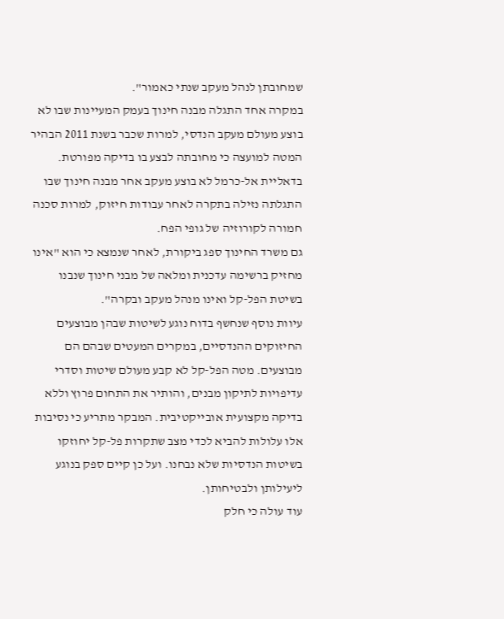שמחובתן לנהל מעקב שנתי כאמור".
במקרה אחד התגלה מבנה חינוך בעמק המעיינות שבו לא בוצע מעולם מעקב הנדסי, למרות שכבר בשנת 2011 הבהיר המטה למועצה כי מחובתה לבצע בו בדיקה מפורטת. בדאליית אל-כרמל לא בוצע מעקב אחר מבנה חינוך שבו התגלתה נזילה בתקרה לאחר עבודות חיזוק, למרות סכנה חמורה לקורוזיה של גופי הפח.
גם משרד החינוך ספג ביקורת, לאחר שנמצא כי הוא "אינו מחזיק ברשימה עדכנית ומלאה של מבני חינוך שנבנו בשיטת הפל-קל ואינו מנהל מעקב ובקרה".
עיוות נוסף שנחשף בדוח נוגע לשיטות שבהן מבוצעים החיזוקים ההנדסיים, במקרים המעטים שבהם הם מבוצעים. מטה הפל-קל לא קבע מעולם שיטות וסדרי עדיפויות לתיקון מבנים, והותיר את התחום פרוץ וללא בדיקה מקצועית אובייקטיבית. המבקר מתריע כי נסיבות אלו עלולות להביא לכדי מצב שתקרות פל-קל יחוזקו בשיטות הנדסיות שלא נבחנו. ועל כן קיים ספק בנוגע ליעילותן ולבטיחותן.
עוד עולה כי חלק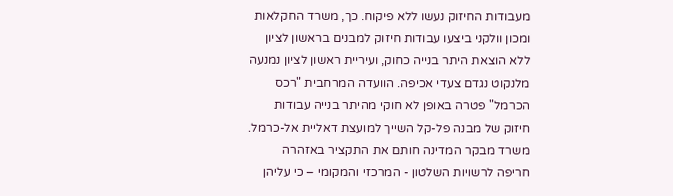מעבודות החיזוק נעשו ללא פיקוח. כך, משרד החקלאות ומכון וולקני ביצעו עבודות חיזוק למבנים בראשון לציון ללא הוצאת היתר בנייה כחוק, ועיריית ראשון לציון נמנעה מלנקוט נגדם צעדי אכיפה. הוועדה המרחבית "רכס הכרמל" פטרה באופן לא חוקי מהיתר בנייה עבודות חיזוק של מבנה פל-קל השייך למועצת דאליית אל-כרמל.
משרד מבקר המדינה חותם את התקציר באזהרה חריפה לרשויות השלטון - המרכזי והמקומי – כי עליהן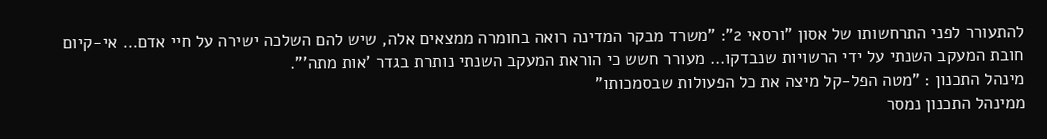להתעורר לפני התרחשותו של אסון "ורסאי 2": "משרד מבקר המדינה רואה בחומרה ממצאים אלה, שיש להם השלכה ישירה על חיי אדם… אי-קיום חובת המעקב השנתי על ידי הרשויות שנבדקו… מעורר חשש כי הוראת המעקב השנתי נותרת בגדר 'אות מתה'".
מינהל התכנון : "מטה הפל-קל מיצה את כל הפעולות שבסמכותו"
ממינהל התכנון נמסר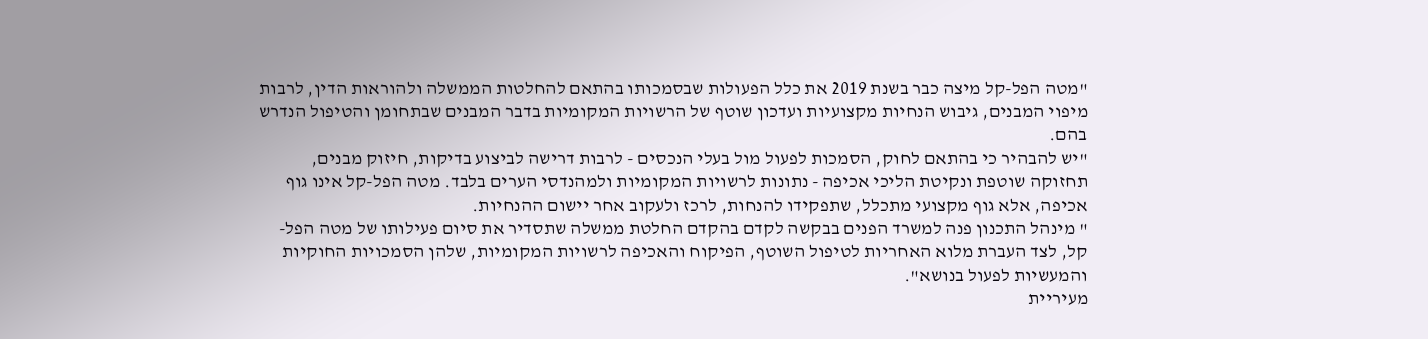"מטה הפל-קל מיצה כבר בשנת 2019 את כלל הפעולות שבסמכותו בהתאם להחלטות הממשלה ולהוראות הדין, לרבות מיפוי המבנים, גיבוש הנחיות מקצועיות ועדכון שוטף של הרשויות המקומיות בדבר המבנים שבתחומן והטיפול הנדרש בהם.
"יש להבהיר כי בהתאם לחוק, הסמכות לפעול מול בעלי הנכסים - לרבות דרישה לביצוע בדיקות, חיזוק מבנים, תחזוקה שוטפת ונקיטת הליכי אכיפה - נתונות לרשויות המקומיות ולמהנדסי הערים בלבד. מטה הפל-קל אינו גוף אכיפה, אלא גוף מקצועי מתכלל, שתפקידו להנחות, לרכז ולעקוב אחר יישום ההנחיות.
" מינהל התכנון פנה למשרד הפנים בבקשה לקדם בהקדם החלטת ממשלה שתסדיר את סיום פעילותו של מטה הפל-קל, לצד העברת מלוא האחריות לטיפול השוטף, הפיקוח והאכיפה לרשויות המקומיות, שלהן הסמכויות החוקיות והמעשיות לפעול בנושא".
מעיריית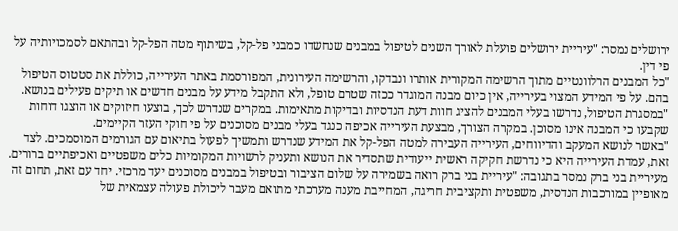ירושלים נמסר: "עיריית ירושלים פועלת לאורך השנים לטיפול במבנים שנחשדו כמבני פל-קל, בשיתוף מטה הפל-קל ובהתאם לסמכויותיה על פי דין.
"כל המבנים הרלוונטיים מתוך הרשימה המקורית אותרו ונבדקו, והרשימה העירונית, המפורסמת באתר העירייה, כוללת את סטטוס הטיפול בהם. על פי המידע המצוי בעירייה, אין כיום מבנה המוגדר ככזה שטרם טופל, ולא התקבל מידע על מבנים חדשים או תיקים פעילים בנושא.
"במסגרת הטיפול, נדרשו בעלי המבנים להציג חוות דעת הנדסיות ובדיקות מתאימות. במקרים שנדרש לכך, בוצעו חיזוקים או הוצגו דוחות שקבעו כי המבנה אינו מסוכן. במקרה הצורך, מבצעת העירייה אכיפה כנגד בעלי מבנים מסוכנים על פי חוקי העזר הקיימים.
"באשר לנושא המעקב והדיווחים, העירייה העבירה למטה הפל-קל את המידע שנדרש ותמשיך לפעול בתיאום עם הגורמים המוסמכים. לצד זאת, עמדת העירייה היא כי נדרשת חקיקה ראשית ייעודית שתסדיר את הנושא ותעניק לרשויות המקומיות כלים משפטיים ואכיפתיים ברורים.
מעיריית בני ברק נמסר בתגובה: "עיריית בני ברק רואה בשמירה על שלום הציבור ובטיפול במבנים מסוכנים יעד מרכזי. יחד עם זאת, תחום זה מאופיין במורכבות הנדסית, משפטית ותקציבית חריגה, המחייבת מענה מערכתי מתואם מעבר ליכולת פעולה עצמאית של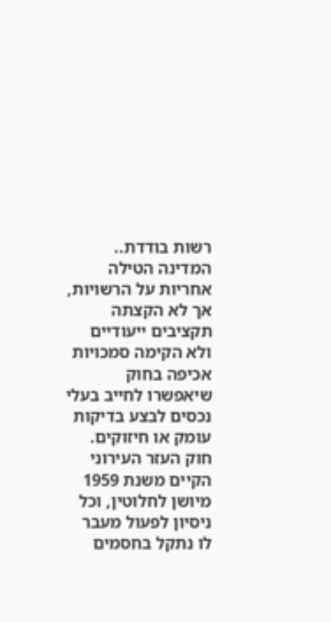רשות בודדת..
המדינה הטילה אחריות על הרשויות, אך לא הקצתה תקציבים ייעודיים ולא הקימה סמכויות אכיפה בחוק שיאפשרו לחייב בעלי נכסים לבצע בדיקות עומק או חיזוקים. חוק העזר העירוני הקיים משנת 1959 מיושן לחלוטין, וכל ניסיון לפעול מעבר לו נתקל בחסמים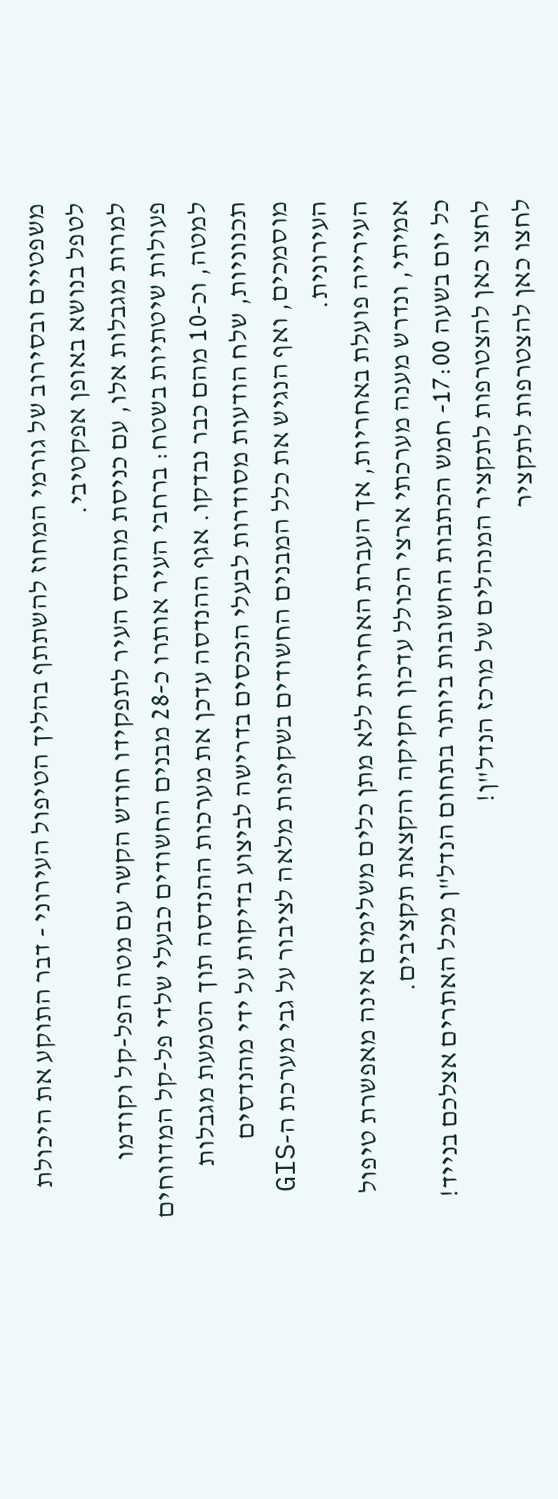משפטיים ובסירוב של גורמי המחוז להשתתף בהליך הטיפול העירוני - דבר התוקע את היכולת לטפל בנושא באופן אפקטיבי.
למרות מגבלות אלו, עם כניסת מהנדס העיר לתפקידו חודש הקשר עם מטה הפל-קל וקודמו פעולות שיטתיות בשטח: ברחבי העיר אותרו כ-28 מבנים החשודים כבעלי שלדי פל-קל המדווחים למטה, וכ-10 מהם כבר נבדקו. אגף ההנדסה עדכן את מערכות ההנדסה תוך הטמעת מגבלות תכנוניות, שלח הודעות מסודרות לבעלי הנכסים בדרישה לביצוע בדיקות על ידי מהנדסים מוסמכים, ואף הנגיש את כלל המבנים החשודים בשקיפות מלאה לציבור על גבי מערכת ה-GIS העירונית.
העירייה פועלת באחריות, אך העברת האחריות ללא מתן כלים משלימים אינה מאפשרת טיפול אמיתי, ונדרש מענה מערכתי ארצי הכולל עדכון חקיקה והקצאת תקציבים.
כל יום בשעה 17:00- חמש הכתבות החשובות ביותר בתחום הנדל"ן מכל האתרים אצלכם בנייד!
לחצו כאן להצטרפות לתקציר המנהלים של מרכז הנדל"ן!
לחצו כאן להצטרפות לתקציר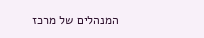המנהלים של מרכז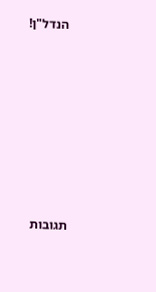הנדל"ן!













תגובות